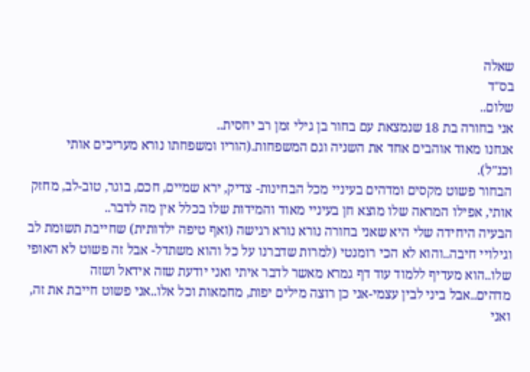שאלה
בס"ד
שלום..
אני בחורה בת 18 שנמצאת עם בחור בן גילי זמן רב יחסית..
אנחנו מאוד אוהבים אחד את השניה וגם המשפחות.(הוריו ומשפחתו נורא מעריכים אותי וכנ"ל).
הבחור פשוט מקסים ומדהים בעיניי מכל הבחינות- צדיק, ירא שמיים, חכם, בוגר, טוב-לב, מחזק אותי, אפילו המראה שלו מוצא חן בעיניי מאוד והמידות שלו בכלל אין מה לדבר..
הבעיה היחידה שלי היא שאני בחורה נורא נורא רגישה (ואף טיפה ילדותית) שחייבת תשומת לב וגילויי חיבה..והוא לא הכי רומנטי (למרות שדברנו על כל והוא משתדל- אבל זה פשוט לא האופי שלו..הוא מעדיף ללמוד עוד דף גמרא מאשר לדבר איתי ואני יודעת שזה אידאל ושזה מדהים..אבל ביני לבין עצמי-אני כן רוצה מילים יפות, מחמאות וכל אלו..אני פשוט חייבת את זה, ואני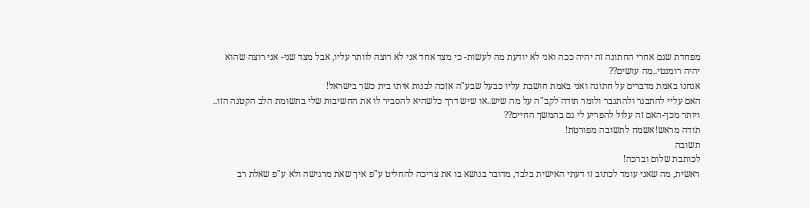מפחדת שגם אחרי החתונה זה יהיה ככה ואני לא יודעת מה לעשות- כי מצד אחד אני לא רוצה לוותר עליו, אבל מצד שני- אני רוצה שהוא יהיה רומנטי..מה עושים??
אנחנו באמת מדברים על חתונה ואני באמת חושבת עליו כבעל שבע"ה אזכה לבנות איתו בית כשר בישראל!
האם עליי להתבגר ולהתגבר ולומר תודה לקב"ה על מה שיש..או שיש דרך כלשהיא להסביר לו את החשיבות שלי בתשומת הלב הקטנה הזו..
ויותר מכך-האם זה עלול להפריע לי גם בהמשך החיים??
תודה מראש!אשמח לתשובה מפורטת!
תשובה
לכותבת שלום וברכה!
ראשית, מה שאני עומד לכתוב זו דעתי האישית בלבד, מדובר בנושא בו את צריכה להחליט ע"פ איך שאת מרגישה ולא ע"פ שאלת רב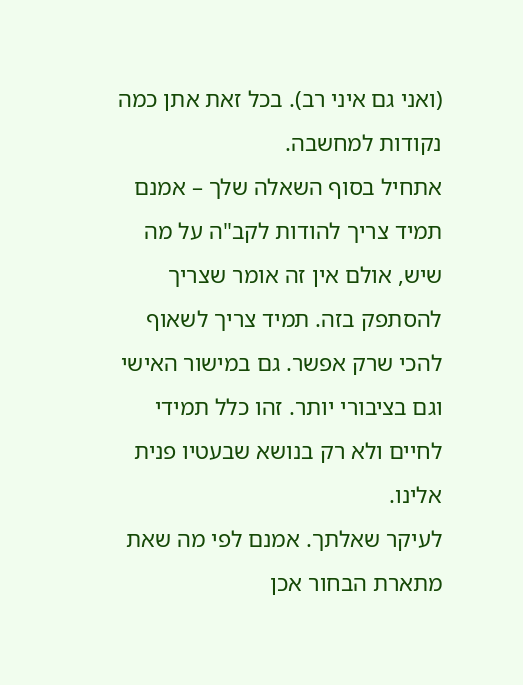(ואני גם איני רב). בכל זאת אתן כמה נקודות למחשבה.
אתחיל בסוף השאלה שלך – אמנם תמיד צריך להודות לקב"ה על מה שיש, אולם אין זה אומר שצריך להסתפק בזה. תמיד צריך לשאוף להכי שרק אפשר. גם במישור האישי וגם בציבורי יותר. זהו כלל תמידי לחיים ולא רק בנושא שבעטיו פנית אלינו.
לעיקר שאלתך. אמנם לפי מה שאת מתארת הבחור אכן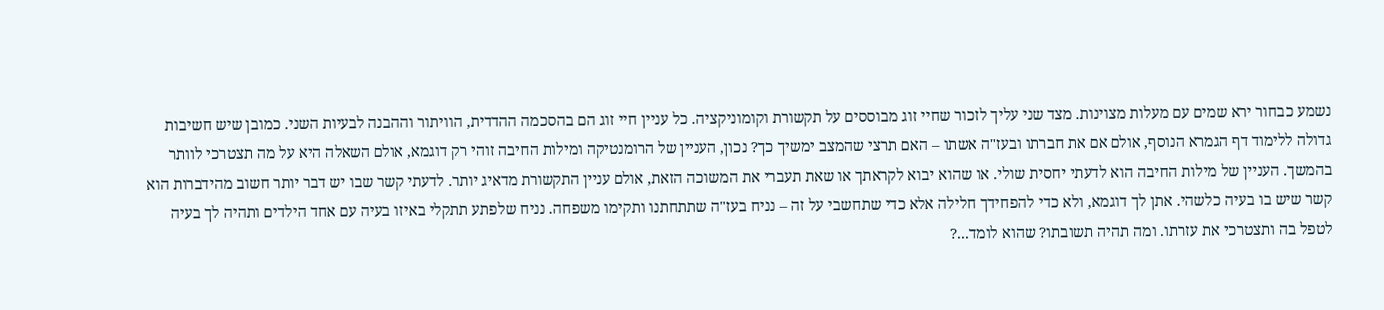נשמע כבחור ירא שמים עם מעלות מצוינות. מצד שני עליך לזכור שחיי זוג מבוססים על תקשורת וקומוניקציה. כל עניין חיי זוג הם בהסכמה ההדדית, הוויתור וההבנה לבעיות השני. כמובן שיש חשיבות גדולה ללימוד דף הגמרא הנוסף, אולם אם את חברתו ובעז"ה אשתו – האם תרצי שהמצב ימשיך כך? נכון, העניין של הרומנטיקה ומילות החיבה זוהי רק דוגמא, אולם השאלה היא על מה תצטרכי לוותר בהמשך. העניין של מילות החיבה הוא לדעתי יחסית שולי. או שהוא יבוא לקראתך או שאת תעברי את המשוכה הזאת, אולם עניין התקשורת מדאיג יותר. לדעתי קשר שבו יש דבר יותר חשוב מהידברות הוא קשר שיש בו בעיה כלשהי. אתן לך דוגמא, ולא כדי להפחידך חלילה אלא כדי שתחשבי על זה – נניח בעז"ה שתתחתנו ותקימו משפחה. נניח שלפתע תתקלי באיזו בעיה עם אחד הילדים ותהיה לך בעיה לטפל בה ותצטרכי את עזרתו. ומה תהיה תשובתו? שהוא לומד...?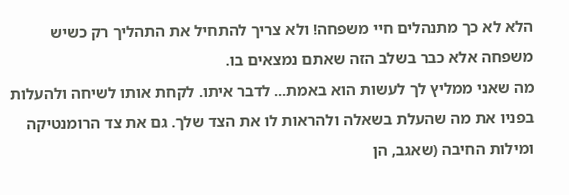הלא לא כך מתנהלים חיי משפחה! ולא צריך להתחיל את התהליך רק כשיש משפחה אלא כבר בשלב הזה שאתם נמצאים בו.
מה שאני ממליץ לך לעשות הוא באמת... לדבר איתו. לקחת אותו לשיחה ולהעלות בפניו את מה שהעלת בשאלה ולהראות לו את הצד שלך. גם את צד הרומנטיקה ומילות החיבה (שאגב, הן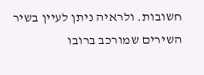חשובות. ולראיה ניתן לעיין בשיר השירים שמורכב ברובו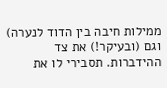ממילות חיבה בין הדוד לנערה) וגם (ובעיקר!) את צד ההידברות. תסבירי לו את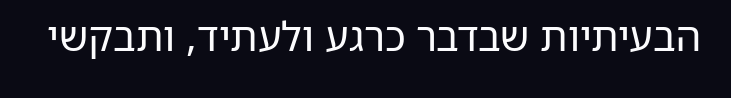הבעיתיות שבדבר כרגע ולעתיד, ותבקשי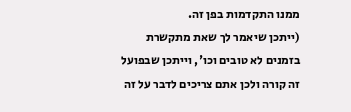ממנו התקדמות בפן זה.
(ייתכן שיאמר לך שאת מתקשרת בזמנים לא טובים וכו', וייתכן שבפועל זה קורה ולכן אתם צריכים לדבר על זה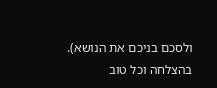ולסכם בניכם את הנושא).
בהצלחה וכל טוב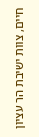חיים, צוות ישיבת הר עציון